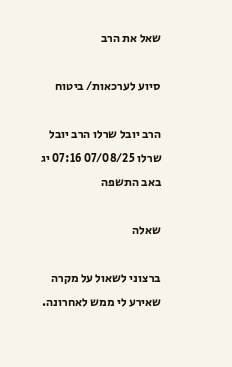שאל את הרב

סיוע לערכאות/ ביטוח

הרב יובל שרלו הרב יובל שרלו 07/08/25 07:16 יג באב התשפה

שאלה

ברצוני לשאול על מקרה שאירע לי ממש לאחרונה.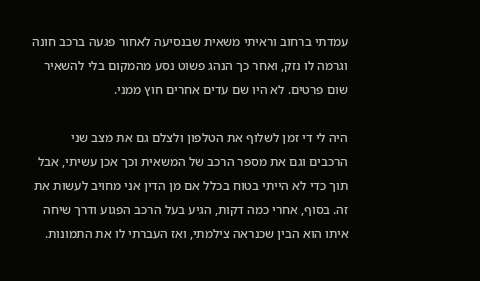עמדתי ברחוב וראיתי משאית שבנסיעה לאחור פגעה ברכב חונה וגרמה לו נזק, ואחר כך הנהג פשוט נסע מהמקום בלי להשאיר שום פרטים. לא היו שם עדים אחרים חוץ ממני.

היה לי די זמן לשלוף את הטלפון ולצלם גם את מצב שני הרכבים וגם את מספר הרכב של המשאית וכך אכן עשיתי, אבל תוך כדי לא הייתי בטוח בכלל אם מן הדין אני מחויב לעשות את זה. בסוף, אחרי כמה דקות, הגיע בעל הרכב הפגוע ודרך שיחה איתו הוא הבין שכנראה צילמתי, ואז העברתי לו את התמונות.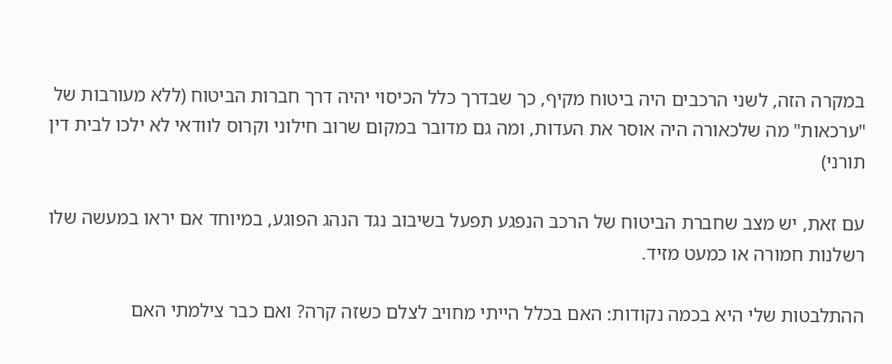במקרה הזה, לשני הרכבים היה ביטוח מקיף, כך שבדרך כלל הכיסוי יהיה דרך חברות הביטוח (ללא מעורבות של "ערכאות" מה שלכאורה היה אוסר את העדות, ומה גם מדובר במקום שרוב חילוני וקרוס לוודאי לא ילכו לבית דין תורני)

עם זאת, יש מצב שחברת הביטוח של הרכב הנפגע תפעל בשיבוב נגד הנהג הפוגע, במיוחד אם יראו במעשה שלו רשלנות חמורה או כמעט מזיד.

ההתלבטות שלי היא בכמה נקודות: האם בכלל הייתי מחויב לצלם כשזה קרה? ואם כבר צילמתי האם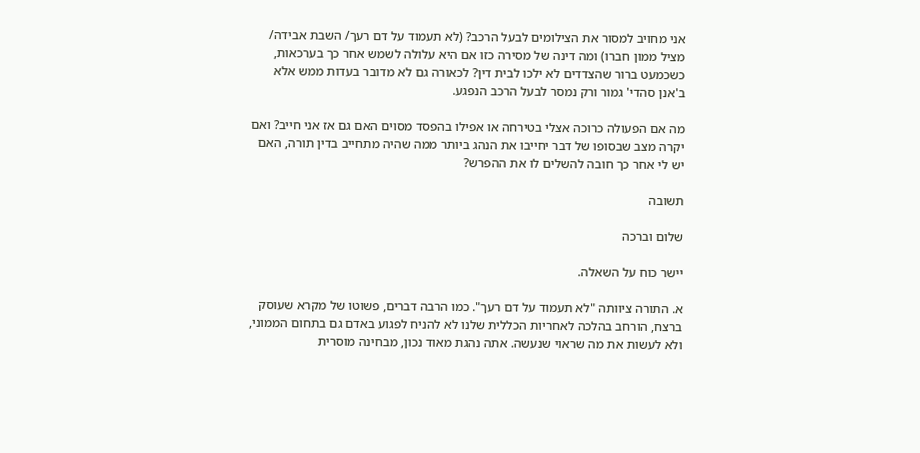אני מחויב למסור את הצילומים לבעל הרכב? (לא תעמוד על דם רעך/ השבת אבידה/ מציל ממון חברו) ומה דינה של מסירה כזו אם היא עלולה לשמש אחר כך בערכאות, כשכמעט ברור שהצדדים לא ילכו לבית דין? לכאורה גם לא מדובר בעדות ממש אלא ב'אנן סהדי' גמור ורק נמסר לבעל הרכב הנפגע.

מה אם הפעולה כרוכה אצלי בטירחה או אפילו בהפסד מסוים האם גם אז אני חייב? ואם יקרה מצב שבסופו של דבר יחייבו את הנהג ביותר ממה שהיה מתחייב בדין תורה, האם יש לי אחר כך חובה להשלים לו את ההפרש?

תשובה

שלום וברכה

יישר כוח על השאלה.

א. התורה ציוותה "לא תעמוד על דם רעך". כמו הרבה דברים, פשוטו של מקרא שעוסק ברצח, הורחב בהלכה לאחריות הכללית שלנו לא להניח לפגוע באדם גם בתחום הממוני, ולא לעשות את מה שראוי שנעשה. אתה נהגת מאוד נכון, מבחינה מוסרית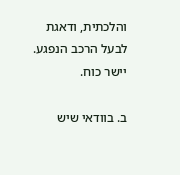והלכתית, ודאגת לבעל הרכב הנפגע. יישר כוח.

ב. בוודאי שיש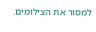למסור את הצילומים.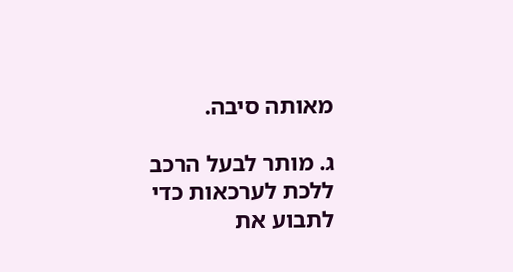מאותה סיבה.

ג. מותר לבעל הרכב ללכת לערכאות כדי לתבוע את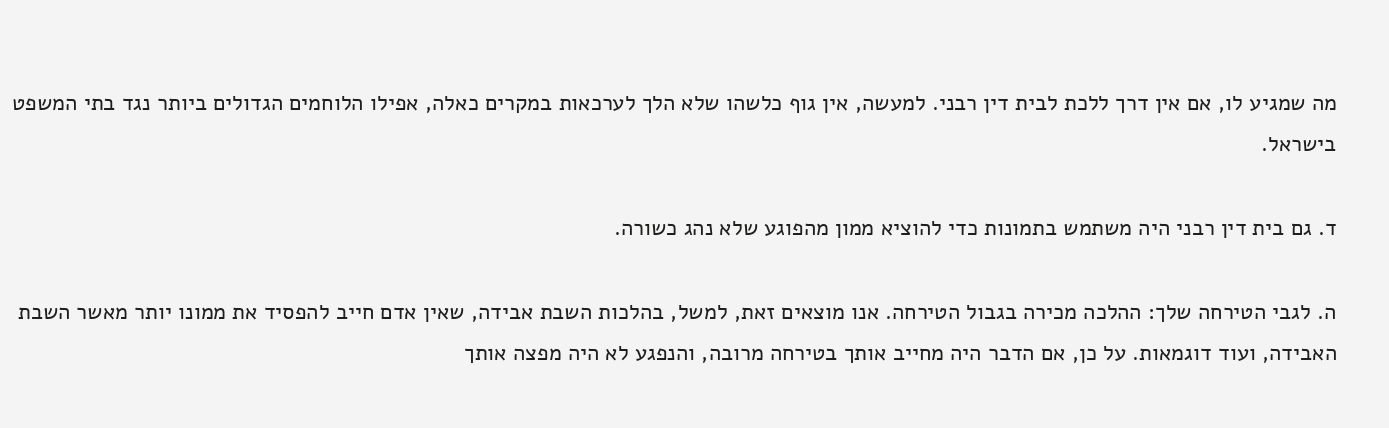מה שמגיע לו, אם אין דרך ללכת לבית דין רבני. למעשה, אין גוף כלשהו שלא הלך לערכאות במקרים כאלה, אפילו הלוחמים הגדולים ביותר נגד בתי המשפט בישראל.

ד. גם בית דין רבני היה משתמש בתמונות כדי להוציא ממון מהפוגע שלא נהג כשורה.

ה. לגבי הטירחה שלך: ההלכה מכירה בגבול הטירחה. אנו מוצאים זאת, למשל, בהלכות השבת אבידה, שאין אדם חייב להפסיד את ממונו יותר מאשר השבת האבידה, ועוד דוגמאות. על כן, אם הדבר היה מחייב אותך בטירחה מרובה, והנפגע לא היה מפצה אותך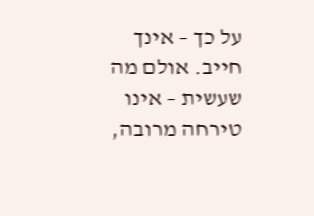על כך – אינך חייב. אולם מה שעשית – אינו טירחה מרובה,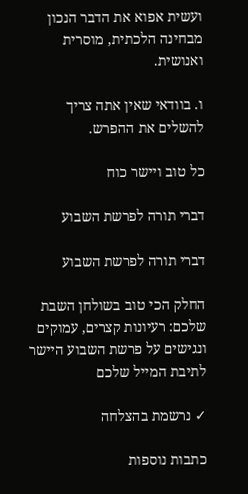ועשית אפוא את הדבר הנכון מבחינה הלכתית, מוסרית ואנושית.

ו. בוודאי שאין אתה צריך להשלים את ההפרש.

כל טוב ויישר כוח

דברי תורה לפרשת השבוע

דברי תורה לפרשת השבוע

החלק הכי טוב בשולחן השבת שלכם: רעיונות קצרים, עמוקים ונגישים על פרשת השבוע היישר לתיבת המייל שלכם

✓ נרשמת בהצלחה

כתבות נוספות